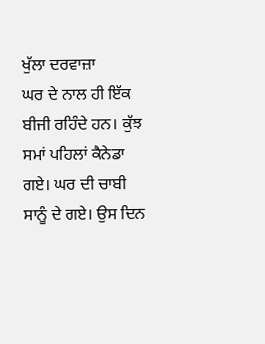ਖੁੱਲਾ ਦਰਵਾਜ਼ਾ
ਘਰ ਦੇ ਨਾਲ ਹੀ ਇੱਕ ਬੀਜੀ ਰਹਿੰਦੇ ਹਨ। ਕੁੱਝ ਸਮਾਂ ਪਹਿਲਾਂ ਕੈਨੇਡਾ ਗਏ। ਘਰ ਦੀ ਚਾਬੀ ਸਾਨੂੰ ਦੇ ਗਏ। ਉਸ ਦਿਨ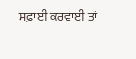ਸਫ਼ਾਈ ਕਰਵਾਈ ਤਾਂ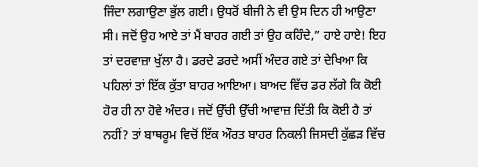ਜਿੰਦਾ ਲਗਾਉਣਾ ਭੁੱਲ ਗਈ। ਉਧਰੋਂ ਬੀਜੀ ਨੇ ਵੀ ਉਸ ਦਿਨ ਹੀ ਆਉਣਾ ਸੀ। ਜਦੋਂ ਉਹ ਆਏ ਤਾਂ ਮੈਂ ਬਾਹਰ ਗਈ ਤਾਂ ਉਹ ਕਹਿੰਦੇ,” ਹਾਏ ਹਾਏ! ਇਹ ਤਾਂ ਦਰਵਾਜ਼ਾ ਖੁੱਲਾ ਹੈ। ਡਰਦੇ ਡਰਦੇ ਅਸੀਂ ਅੰਦਰ ਗਏ ਤਾਂ ਦੇਖਿਆ ਕਿ ਪਹਿਲਾਂ ਤਾਂ ਇੱਕ ਕੁੱਤਾ ਬਾਹਰ ਆਇਆ। ਬਾਅਦ ਵਿੱਚ ਡਰ ਲੱਗੇ ਕਿ ਕੋਈ ਹੋਰ ਹੀ ਨਾ ਹੋਵੇ ਅੰਦਰ। ਜਦੋਂ ਉੱਚੀ ਉੱਚੀ ਆਵਾਜ਼ ਦਿੱਤੀ ਕਿ ਕੋਈ ਹੈ ਤਾਂ ਨਹੀਂ? ਤਾਂ ਬਾਥਰੂਮ ਵਿਚੋਂ ਇੱਕ ਔਰਤ ਬਾਹਰ ਨਿਕਲੀ ਜਿਸਦੀ ਕੁੱਛੜ ਵਿੱਚ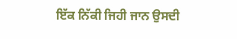ਇੱਕ ਨਿੱਕੀ ਜਿਹੀ ਜਾਨ ਉਸਦੀ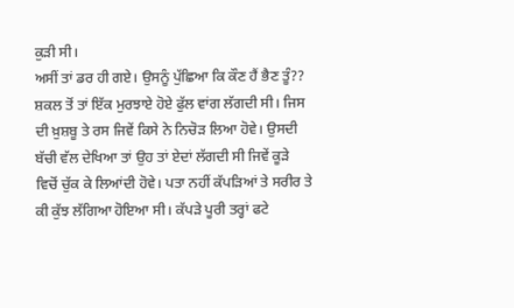ਕੁੜੀ ਸੀ।
ਅਸੀਂ ਤਾਂ ਡਰ ਹੀ ਗਏ। ਉਸਨੂੰ ਪੁੱਛਿਆ ਕਿ ਕੌਣ ਹੈਂ ਭੈਣ ਤੂੰ??
ਸ਼ਕਲ ਤੋਂ ਤਾਂ ਇੱਕ ਮੁਰਝਾਏ ਹੋਏ ਫੁੱਲ ਵਾਂਗ ਲੱਗਦੀ ਸੀ। ਜਿਸ ਦੀ ਖ਼ੁਸ਼ਬੂ ਤੇ ਰਸ ਜਿਵੇਂ ਕਿਸੇ ਨੇ ਨਿਚੋੜ ਲਿਆ ਹੋਵੇ। ਉਸਦੀ ਬੱਚੀ ਵੱਲ ਦੇਖਿਆ ਤਾਂ ਉਹ ਤਾਂ ਏਦਾਂ ਲੱਗਦੀ ਸੀ ਜਿਵੇਂ ਕੂੜੇ ਵਿਚੋਂ ਚੁੱਕ ਕੇ ਲਿਆਂਦੀ ਹੋਵੇ। ਪਤਾ ਨਹੀਂ ਕੱਪੜਿਆਂ ਤੇ ਸਰੀਰ ਤੇ ਕੀ ਕੁੱਝ ਲੱਗਿਆ ਹੋਇਆ ਸੀ। ਕੱਪੜੇ ਪੂਰੀ ਤਰ੍ਹਾਂ ਫਟੇ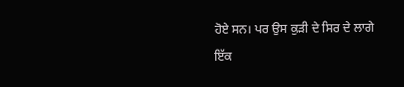ਹੋਏ ਸਨ। ਪਰ ਉਸ ਕੁੜੀ ਦੇ ਸਿਰ ਦੇ ਲਾਗੇ ਇੱਕ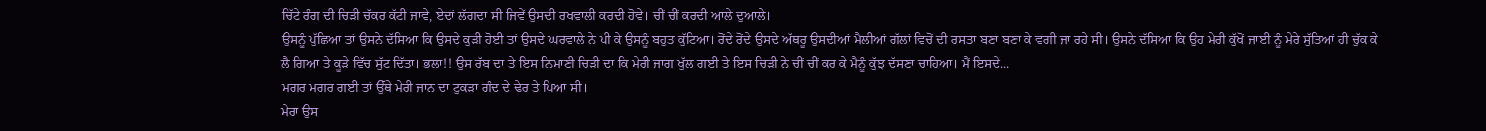ਚਿੱਟੇ ਰੰਗ ਦੀ ਚਿੜੀ ਚੱਕਰ ਕੱਟੀ ਜਾਵੇ, ਏਦਾਂ ਲੱਗਦਾ ਸੀ ਜਿਵੇਂ ਉਸਦੀ ਰਖਵਾਲੀ ਕਰਦੀ ਹੋਵੇ। ਚੀਂ ਚੀਂ ਕਰਦੀ ਆਲੇ ਦੁਆਲੇ।
ਉਸਨੂੰ ਪੁੱਛਿਆ ਤਾਂ ਉਸਨੇ ਦੱਸਿਆ ਕਿ ਉਸਦੇ ਕੁੜੀ ਹੋਈ ਤਾਂ ਉਸਦੇ ਘਰਵਾਲੇ ਨੇ ਪੀ ਕੇ ਉਸਨੂੰ ਬਹੁਤ ਕੁੱਟਿਆ। ਰੋਂਦੇ ਰੋਂਦੇ ਉਸਦੇ ਅੱਥਰੂ ਉਸਦੀਆਂ ਮੈਲੀਆਂ ਗੱਲਾਂ ਵਿਚੋਂ ਦੀ ਰਸਤਾ ਬਣਾ ਬਣਾ ਕੇ ਵਗੀ ਜਾ ਰਹੇ ਸੀ। ਉਸਨੇ ਦੱਸਿਆ ਕਿ ਉਹ ਮੇਰੀ ਕੁੱਖੋਂ ਜਾਈ ਨੂੰ ਮੇਰੇ ਸੁੱਤਿਆਂ ਹੀ ਚੁੱਕ ਕੇ ਲੈ ਗਿਆ ਤੇ ਕੂੜੇ ਵਿੱਚ ਸੁੱਟ ਦਿੱਤਾ। ਭਲਾ!! ਉਸ ਰੱਬ ਦਾ ਤੇ ਇਸ ਨਿਮਾਣੀ ਚਿੜੀ ਦਾ ਕਿ ਮੇਰੀ ਜਾਗ ਖੁੱਲ ਗਈ ਤੇ ਇਸ ਚਿੜੀ ਨੇ ਚੀਂ ਚੀਂ ਕਰ ਕੇ ਮੈਨੂੰ ਕੁੱਝ ਦੱਸਣਾ ਚਾਹਿਆ। ਮੈਂ ਇਸਦੇ...
ਮਗਰ ਮਗਰ ਗਈ ਤਾਂ ਉੱਥੇ ਮੇਰੀ ਜਾਨ ਦਾ ਟੁਕੜਾ ਗੰਦ ਦੇ ਢੇਰ ਤੇ ਪਿਆ ਸੀ।
ਮੇਰਾ ਉਸ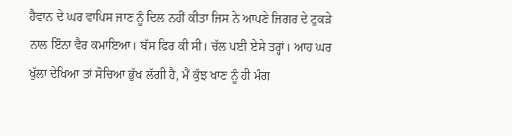ਹੈਵਾਨ ਦੇ ਘਰ ਵਾਪਿਸ ਜਾਣ ਨੂੰ ਦਿਲ ਨਹੀਂ ਕੀਤਾ ਜਿਸ ਨੇ ਆਪਣੇ ਜਿਗਰ ਦੇ ਟੁਕੜੇ ਨਾਲ ਇੰਨਾ ਵੈਰ ਕਮਾਇਆ। ਬੱਸ ਫਿਰ ਕੀ ਸੀ। ਚੱਲ ਪਈ ਏਸੇ ਤਰ੍ਹਾਂ। ਆਹ ਘਰ ਖੁੱਲਾ ਦੇਖਿਆ ਤਾਂ ਸੋਚਿਆ ਭੁੱਖ ਲੱਗੀ ਹੈ, ਮੈਂ ਕੁੱਝ ਖਾਣ ਨੂੰ ਹੀ ਮੰਗ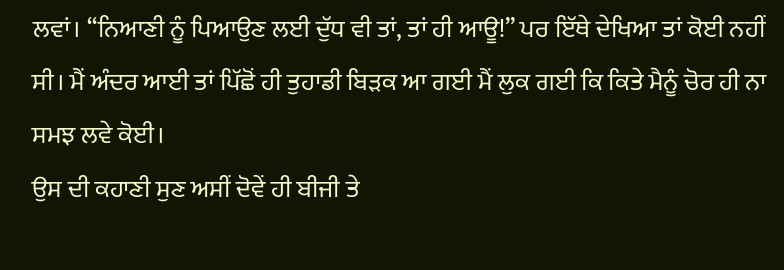ਲਵਾਂ। “ਨਿਆਣੀ ਨੂੰ ਪਿਆਉਣ ਲਈ ਦੁੱਧ ਵੀ ਤਾਂ, ਤਾਂ ਹੀ ਆਊ!” ਪਰ ਇੱਥੇ ਦੇਖਿਆ ਤਾਂ ਕੋਈ ਨਹੀਂ ਸੀ। ਮੈਂ ਅੰਦਰ ਆਈ ਤਾਂ ਪਿੱਛੋਂ ਹੀ ਤੁਹਾਡੀ ਬਿੜਕ ਆ ਗਈ ਮੈਂ ਲੁਕ ਗਈ ਕਿ ਕਿਤੇ ਮੈਨੂੰ ਚੋਰ ਹੀ ਨਾ ਸਮਝ ਲਵੇ ਕੋਈ।
ਉਸ ਦੀ ਕਹਾਣੀ ਸੁਣ ਅਸੀਂ ਦੋਵੇਂ ਹੀ ਬੀਜੀ ਤੇ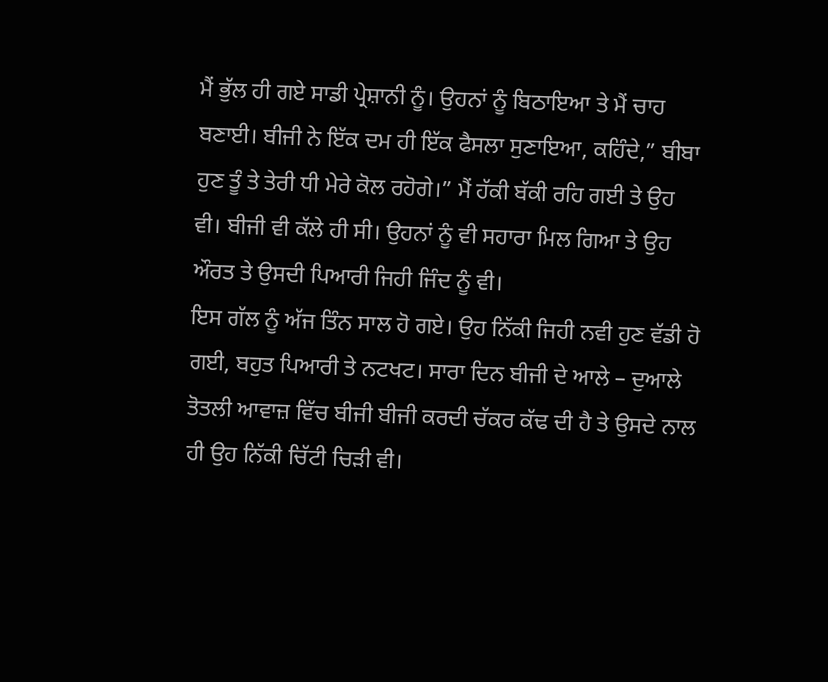ਮੈਂ ਭੁੱਲ ਹੀ ਗਏ ਸਾਡੀ ਪ੍ਰੇਸ਼ਾਨੀ ਨੂੰ। ਉਹਨਾਂ ਨੂੰ ਬਿਠਾਇਆ ਤੇ ਮੈਂ ਚਾਹ ਬਣਾਈ। ਬੀਜੀ ਨੇ ਇੱਕ ਦਮ ਹੀ ਇੱਕ ਫੈਸਲਾ ਸੁਣਾਇਆ, ਕਹਿੰਦੇ,” ਬੀਬਾ ਹੁਣ ਤੂੰ ਤੇ ਤੇਰੀ ਧੀ ਮੇਰੇ ਕੋਲ ਰਹੋਗੇ।” ਮੈਂ ਹੱਕੀ ਬੱਕੀ ਰਹਿ ਗਈ ਤੇ ਉਹ ਵੀ। ਬੀਜੀ ਵੀ ਕੱਲੇ ਹੀ ਸੀ। ਉਹਨਾਂ ਨੂੰ ਵੀ ਸਹਾਰਾ ਮਿਲ ਗਿਆ ਤੇ ਉਹ ਔਰਤ ਤੇ ਉਸਦੀ ਪਿਆਰੀ ਜਿਹੀ ਜਿੰਦ ਨੂੰ ਵੀ।
ਇਸ ਗੱਲ ਨੂੰ ਅੱਜ ਤਿੰਨ ਸਾਲ ਹੋ ਗਏ। ਉਹ ਨਿੱਕੀ ਜਿਹੀ ਨਵੀ ਹੁਣ ਵੱਡੀ ਹੋ ਗਈ, ਬਹੁਤ ਪਿਆਰੀ ਤੇ ਨਟਖਟ। ਸਾਰਾ ਦਿਨ ਬੀਜੀ ਦੇ ਆਲੇ – ਦੁਆਲੇ ਤੋਤਲੀ ਆਵਾਜ਼ ਵਿੱਚ ਬੀਜੀ ਬੀਜੀ ਕਰਦੀ ਚੱਕਰ ਕੱਢ ਦੀ ਹੈ ਤੇ ਉਸਦੇ ਨਾਲ ਹੀ ਉਹ ਨਿੱਕੀ ਚਿੱਟੀ ਚਿੜੀ ਵੀ।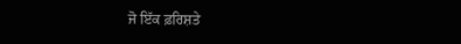ਜੋ ਇੱਕ ਫ਼ਰਿਸ਼ਤੇ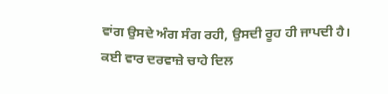ਵਾਂਗ ਉਸਦੇ ਅੰਗ ਸੰਗ ਰਹੀ, ਉਸਦੀ ਰੂਹ ਹੀ ਜਾਪਦੀ ਹੈ।
ਕਈ ਵਾਰ ਦਰਵਾਜ਼ੇ ਚਾਹੇ ਦਿਲ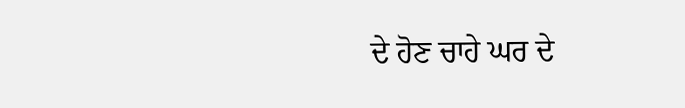ਦੇ ਹੋਣ ਚਾਹੇ ਘਰ ਦੇ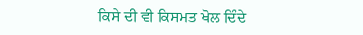ਕਿਸੇ ਦੀ ਵੀ ਕਿਸਮਤ ਖੋਲ ਦਿੰਦੇ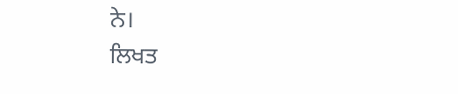ਨੇ।
ਲਿਖਤ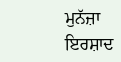ਮੁਨੱਜ਼ਾ ਇਰਸ਼ਾਦ